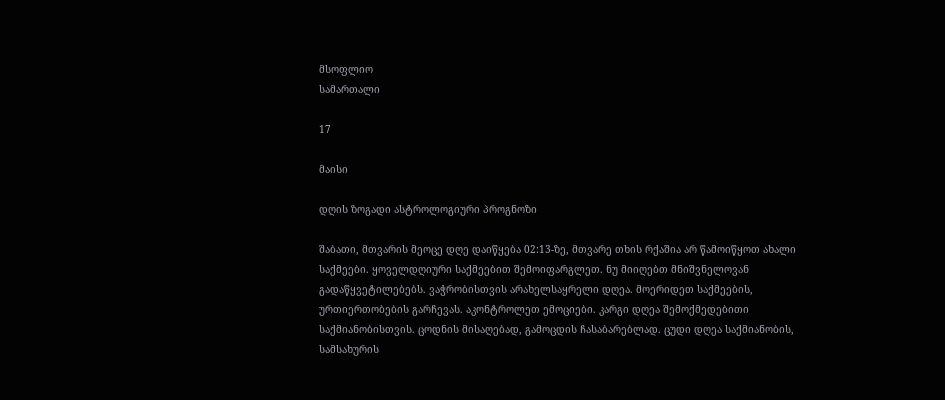მსოფლიო
სამართალი

17

მაისი

დღის ზოგადი ასტროლოგიური პროგნოზი

შაბათი, მთვარის მეოცე დღე დაიწყება 02:13-ზე, მთვარე თხის რქაშია არ წამოიწყოთ ახალი საქმეები. ყოველდღიური საქმეებით შემოიფარგლეთ. ნუ მიიღებთ მნიშვნელოვან გადაწყვეტილებებს. ვაჭრობისთვის არახელსაყრელი დღეა. მოერიდეთ საქმეების, ურთიერთობების გარჩევას. აკონტროლეთ ემოციები. კარგი დღეა შემოქმედებითი საქმიანობისთვის. ცოდნის მისაღებად, გამოცდის ჩასაბარებლად. ცუდი დღეა საქმიანობის, სამსახურის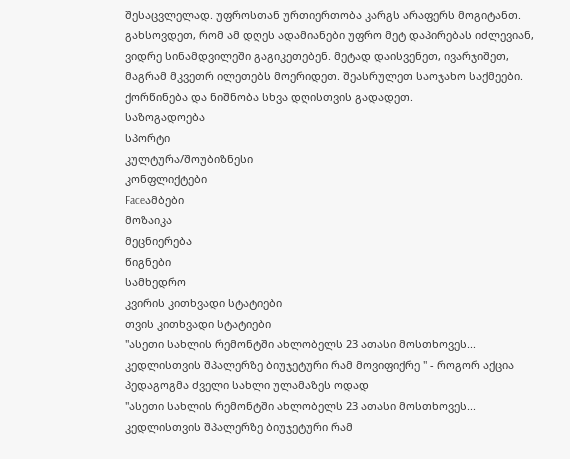შესაცვლელად. უფროსთან ურთიერთობა კარგს არაფერს მოგიტანთ. გახსოვდეთ, რომ ამ დღეს ადამიანები უფრო მეტ დაპირებას იძლევიან, ვიდრე სინამდვილეში გაგიკეთებენ. მეტად დაისვენეთ, ივარჯიშეთ, მაგრამ მკვეთრ ილეთებს მოერიდეთ. შეასრულეთ საოჯახო საქმეები. ქორწინება და ნიშნობა სხვა დღისთვის გადადეთ.
საზოგადოება
სპორტი
კულტურა/შოუბიზნესი
კონფლიქტები
Faceამბები
მოზაიკა
მეცნიერება
წიგნები
სამხედრო
კვირის კითხვადი სტატიები
თვის კითხვადი სტატიები
"ასეთი სახლის რემონტში ახლობელს 23 ათასი მოსთხოვეს... კედლისთვის შპალერზე ბიუჯეტური რამ მოვიფიქრე " - როგორ აქცია პედაგოგმა ძველი სახლი ულამაზეს ოდად
"ასეთი სახლის რემონტში ახლობელს 23 ათასი მოსთხოვეს... კედლისთვის შპალერზე ბიუჯეტური რამ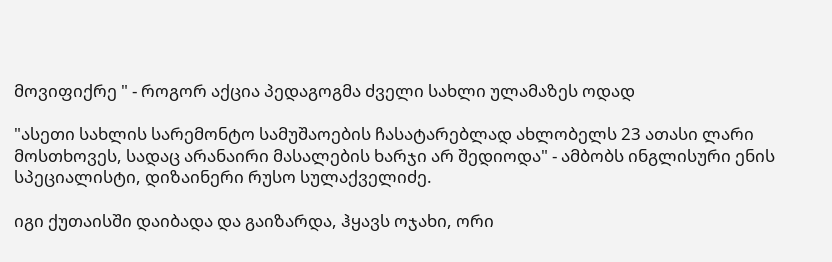მოვიფიქრე " - როგორ აქცია პედაგოგმა ძველი სახლი ულამაზეს ოდად

"ასეთი სახლის სარემონტო სამუშაოების ჩასატარებლად ახლობელს 23 ათასი ლარი მოსთხოვეს, სადაც არანაირი მასალების ხარჯი არ შედიოდა" - ამბობს ინგლისური ენის სპეციალისტი, დიზაინერი რუსო სულაქველიძე.

იგი ქუთაისში დაიბადა და გაიზარდა, ჰყავს ოჯახი, ორი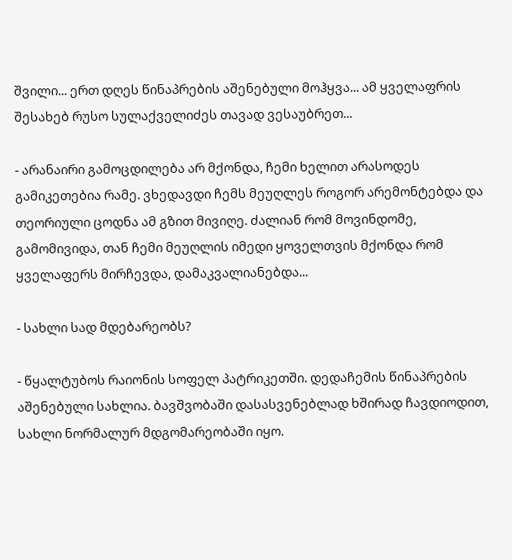შვილი... ერთ დღეს წინაპრების აშენებული მოჰყვა... ამ ყველაფრის შესახებ რუსო სულაქველიძეს თავად ვესაუბრეთ...

- არანაირი გამოცდილება არ მქონდა, ჩემი ხელით არასოდეს გამიკეთებია რამე. ვხედავდი ჩემს მეუღლეს როგორ არემონტებდა და თეორიული ცოდნა ამ გზით მივიღე. ძალიან რომ მოვინდომე, გამომივიდა, თან ჩემი მეუღლის იმედი ყოველთვის მქონდა რომ ყველაფერს მირჩევდა, დამაკვალიანებდა...

- სახლი სად მდებარეობს?

- წყალტუბოს რაიონის სოფელ პატრიკეთში. დედაჩემის წინაპრების აშენებული სახლია. ბავშვობაში დასასვენებლად ხშირად ჩავდიოდით, სახლი ნორმალურ მდგომარეობაში იყო.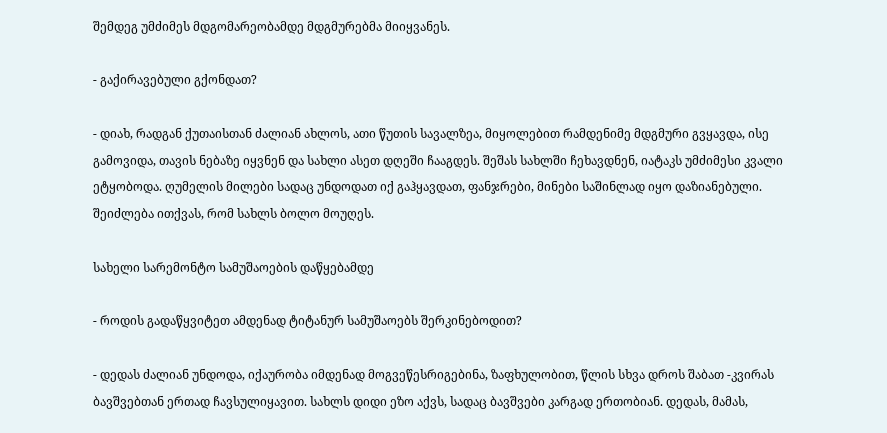შემდეგ უმძიმეს მდგომარეობამდე მდგმურებმა მიიყვანეს.

- გაქირავებული გქონდათ?

- დიახ, რადგან ქუთაისთან ძალიან ახლოს, ათი წუთის სავალზეა, მიყოლებით რამდენიმე მდგმური გვყავდა, ისე გამოვიდა, თავის ნებაზე იყვნენ და სახლი ასეთ დღეში ჩააგდეს. შეშას სახლში ჩეხავდნენ, იატაკს უმძიმესი კვალი ეტყობოდა. ღუმელის მილები სადაც უნდოდათ იქ გაჰყავდათ, ფანჯრები, მინები საშინლად იყო დაზიანებული. შეიძლება ითქვას, რომ სახლს ბოლო მოუღეს.

სახელი სარემონტო სამუშაოების დაწყებამდე

- როდის გადაწყვიტეთ ამდენად ტიტანურ სამუშაოებს შერკინებოდით?

- დედას ძალიან უნდოდა, იქაურობა იმდენად მოგვეწესრიგებინა, ზაფხულობით, წლის სხვა დროს შაბათ -კვირას ბავშვებთან ერთად ჩავსულიყავით. სახლს დიდი ეზო აქვს, სადაც ბავშვები კარგად ერთობიან. დედას, მამას,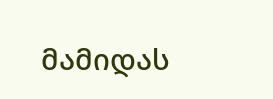მამიდას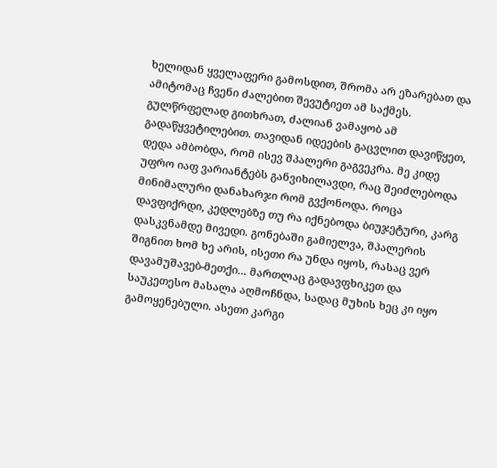ხელიდან ყველაფერი გამოსდით, შრომა არ ეზარებათ და ამიტომაც ჩვენი ძალებით შევუტიეთ ამ საქმეს. გულწრფელად გითხრათ, ძალიან ვამაყობ ამ გადაწყვეტილებით. თავიდან იდეების გაცვლით დავიწყეთ, დედა ამბობდა, რომ ისევ შპალერი გაგვეკრა. მე კიდე უფრო იაფ ვარიანტებს განვიხილავდი, რაც შეიძლებოდა მინიმალური დანახარჯი რომ გვქონოდა. როცა დავფიქრდი, კედლებზე თუ რა იქნებოდა ბიუჯეტური, კარგ დასკვნამდე მივედი. გონებაში გამიელვა, შპალერის შიგნით ხომ ხე არის, ისეთი რა უნდა იყოს, რასაც ვერ დავამუშავებ-მეთქი... მართლაც გადავფხიკეთ და საუკეთესო მასალა აღმოჩნდა, სადაც მუხის ხეც კი იყო გამოყენებული. ასეთი კარგი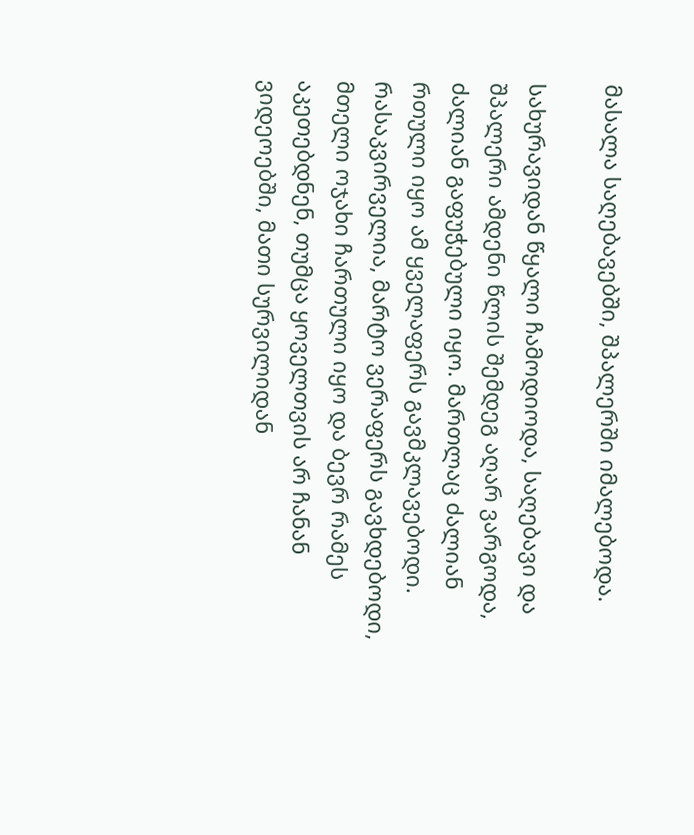მასალა საღებავებში, შპალერში იმალებოდა.

სახურავიდან წყალი ჩამოდიოდა, საღებავი და შპალერი ამდენი წლის შემდეგ აღარ ვარგოდა, ძალიან გაფუჭებული იყო. მართლაც ძალიან რთული იყო ამ ყველაფერს გავმკლავებოდი. რასაკვირველია, მარტო ვერაფერს გავხდებოდი, მთელი ოჯახი ჩართული იყო და ბევრ რამეს აკეთებდნენ, თუმცა ყოველთვის არ ჩანან ვიდეოებში, მათი სურვილიდან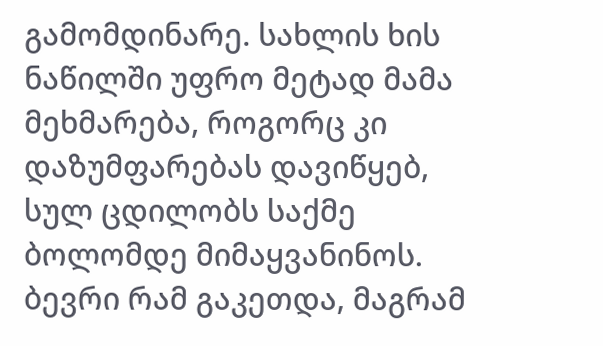გამომდინარე. სახლის ხის ნაწილში უფრო მეტად მამა მეხმარება, როგორც კი დაზუმფარებას დავიწყებ, სულ ცდილობს საქმე ბოლომდე მიმაყვანინოს. ბევრი რამ გაკეთდა, მაგრამ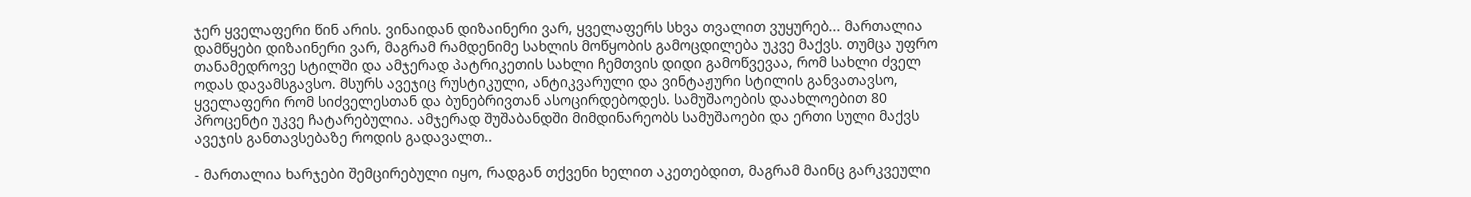ჯერ ყველაფერი წინ არის. ვინაიდან დიზაინერი ვარ, ყველაფერს სხვა თვალით ვუყურებ... მართალია დამწყები დიზაინერი ვარ, მაგრამ რამდენიმე სახლის მოწყობის გამოცდილება უკვე მაქვს. თუმცა უფრო თანამედროვე სტილში და ამჯერად პატრიკეთის სახლი ჩემთვის დიდი გამოწვევაა, რომ სახლი ძველ ოდას დავამსგავსო. მსურს ავეჯიც რუსტიკული, ანტიკვარული და ვინტაჟური სტილის განვათავსო, ყველაფერი რომ სიძველესთან და ბუნებრივთან ასოცირდებოდეს. სამუშაოების დაახლოებით 80 პროცენტი უკვე ჩატარებულია. ამჯერად შუშაბანდში მიმდინარეობს სამუშაოები და ერთი სული მაქვს ავეჯის განთავსებაზე როდის გადავალთ..

- მართალია ხარჯები შემცირებული იყო, რადგან თქვენი ხელით აკეთებდით, მაგრამ მაინც გარკვეული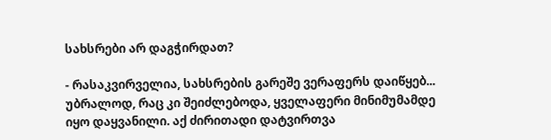სახსრები არ დაგჭირდათ?

- რასაკვირველია, სახსრების გარეშე ვერაფერს დაიწყებ... უბრალოდ, რაც კი შეიძლებოდა, ყველაფერი მინიმუმამდე იყო დაყვანილი. აქ ძირითადი დატვირთვა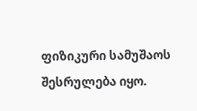ფიზიკური სამუშაოს შესრულება იყო.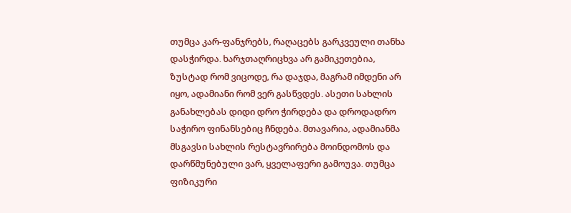თუმცა კარ-ფანჯრებს, რაღაცებს გარკვეული თანხა დასჭირდა. ხარჯთაღრიცხვა არ გამიკეთებია, ზუსტად რომ ვიცოდე, რა დაჯდა, მაგრამ იმდენი არ იყო, ადამიანი რომ ვერ გასწვდეს. ასეთი სახლის განახლებას დიდი დრო ჭირდება და დროდადრო საჭირო ფინანსებიც ჩნდება. მთავარია, ადამიანმა მსგავსი სახლის რესტავრირება მოინდომოს და დარწმუნებული ვარ, ყველაფერი გამოუვა. თუმცა ფიზიკური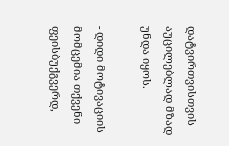დატვირთვისთვის აუცილებლად მზად უნდა იყოს.

- დიდი მოტივაციის მომცემია თქვენი ფეისბუქგვერდ,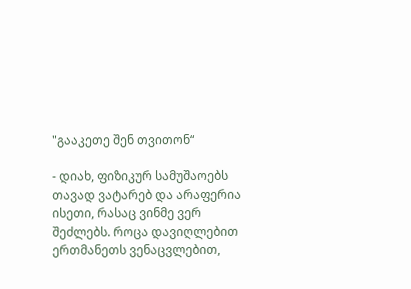"გააკეთე შენ თვითონ“

- დიახ, ფიზიკურ სამუშაოებს თავად ვატარებ და არაფერია ისეთი, რასაც ვინმე ვერ შეძლებს. როცა დავიღლებით ერთმანეთს ვენაცვლებით,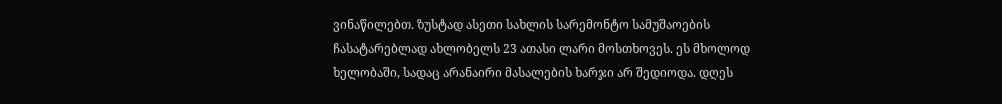ვინაწილებთ. ზუსტად ასეთი სახლის სარემონტო სამუშაოების ჩასატარებლად ახლობელს 23 ათასი ლარი მოსთხოვეს. ეს მხოლოდ ხელობაში, სადაც არანაირი მასალების ხარჯი არ შედიოდა. დღეს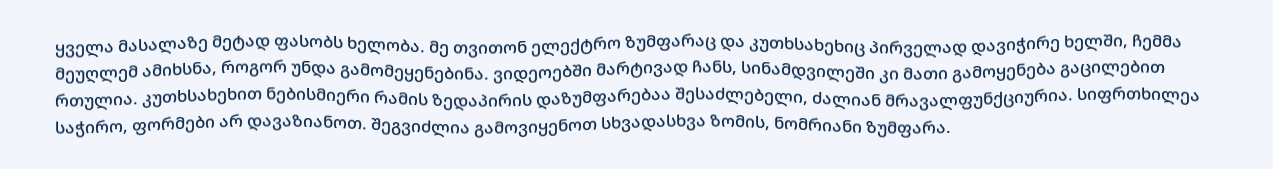ყველა მასალაზე მეტად ფასობს ხელობა. მე თვითონ ელექტრო ზუმფარაც და კუთხსახეხიც პირველად დავიჭირე ხელში, ჩემმა მეუღლემ ამიხსნა, როგორ უნდა გამომეყენებინა. ვიდეოებში მარტივად ჩანს, სინამდვილეში კი მათი გამოყენება გაცილებით რთულია. კუთხსახეხით ნებისმიერი რამის ზედაპირის დაზუმფარებაა შესაძლებელი, ძალიან მრავალფუნქციურია. სიფრთხილეა საჭირო, ფორმები არ დავაზიანოთ. შეგვიძლია გამოვიყენოთ სხვადასხვა ზომის, ნომრიანი ზუმფარა.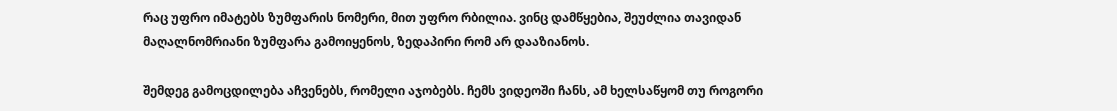რაც უფრო იმატებს ზუმფარის ნომერი, მით უფრო რბილია. ვინც დამწყებია, შეუძლია თავიდან მაღალნომრიანი ზუმფარა გამოიყენოს, ზედაპირი რომ არ დააზიანოს.

შემდეგ გამოცდილება აჩვენებს, რომელი აჯობებს. ჩემს ვიდეოში ჩანს, ამ ხელსაწყომ თუ როგორი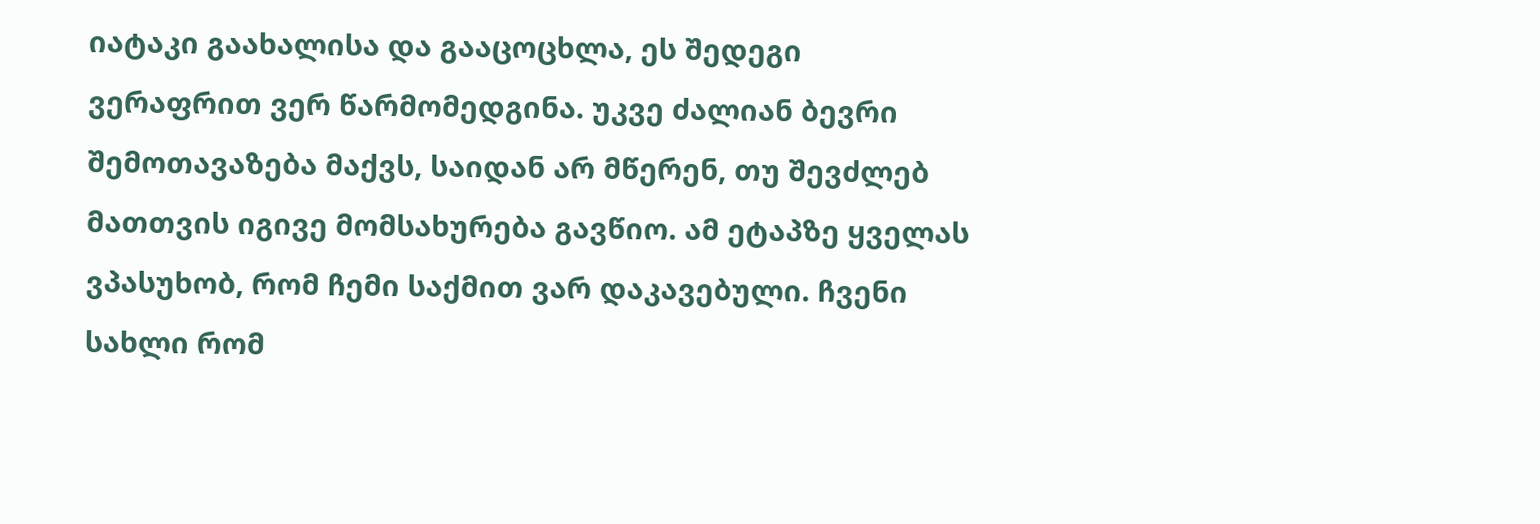იატაკი გაახალისა და გააცოცხლა, ეს შედეგი ვერაფრით ვერ წარმომედგინა. უკვე ძალიან ბევრი შემოთავაზება მაქვს, საიდან არ მწერენ, თუ შევძლებ მათთვის იგივე მომსახურება გავწიო. ამ ეტაპზე ყველას ვპასუხობ, რომ ჩემი საქმით ვარ დაკავებული. ჩვენი სახლი რომ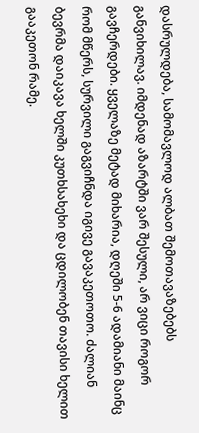დასრულდება, სამომავლოდ ალბათ შემოთავაზებებს განვიხილავ. იმდენად აზარტში ვარ შესული, არ ვიცი როგორ გავჩერდები. ყველაზე მეტად მიხარია, დღეში 5-6 ადამიანი მაინც რომ მწერს, სურვილი გაგვიჩნდა იგივე გავაკეთოთო. ძალიან ბევრმა დაიკავა ხელში კუთხსახეხი და ცდილობენ თავისი ხელით გააკეთონ რამე.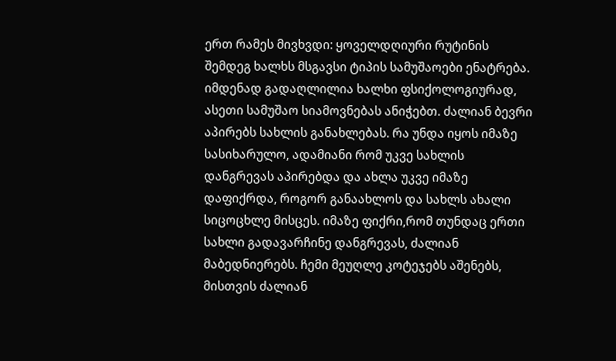ერთ რამეს მივხვდი: ყოველდღიური რუტინის შემდეგ ხალხს მსგავსი ტიპის სამუშაოები ენატრება. იმდენად გადაღლილია ხალხი ფსიქოლოგიურად, ასეთი სამუშაო სიამოვნებას ანიჭებთ. ძალიან ბევრი აპირებს სახლის განახლებას. რა უნდა იყოს იმაზე სასიხარულო, ადამიანი რომ უკვე სახლის დანგრევას აპირებდა და ახლა უკვე იმაზე დაფიქრდა, როგორ განაახლოს და სახლს ახალი სიცოცხლე მისცეს. იმაზე ფიქრი,რომ თუნდაც ერთი სახლი გადავარჩინე დანგრევას, ძალიან მაბედნიერებს. ჩემი მეუღლე კოტეჯებს აშენებს, მისთვის ძალიან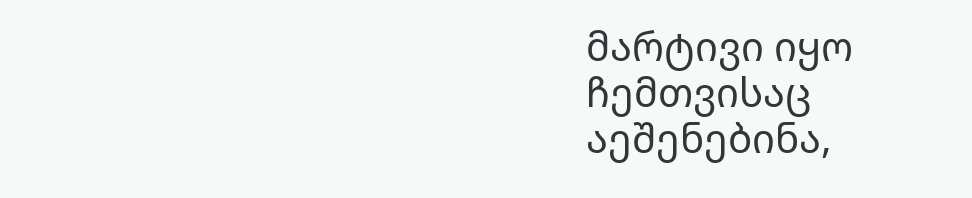მარტივი იყო ჩემთვისაც აეშენებინა,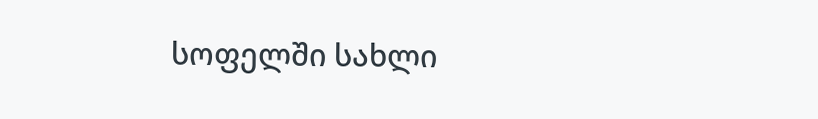სოფელში სახლი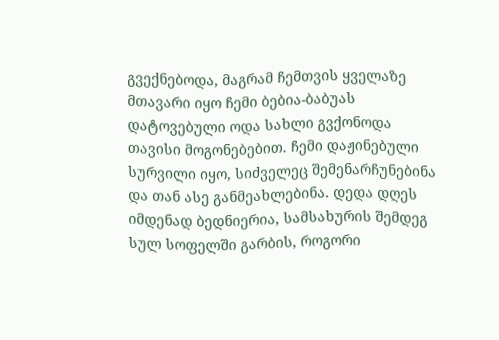გვექნებოდა, მაგრამ ჩემთვის ყველაზე მთავარი იყო ჩემი ბებია-ბაბუას დატოვებული ოდა სახლი გვქონოდა თავისი მოგონებებით. ჩემი დაჟინებული სურვილი იყო, სიძველეც შემენარჩუნებინა და თან ასე განმეახლებინა. დედა დღეს იმდენად ბედნიერია, სამსახურის შემდეგ სულ სოფელში გარბის, როგორი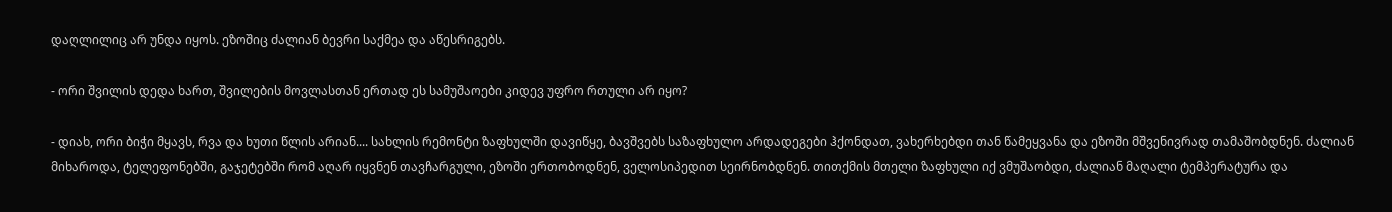დაღლილიც არ უნდა იყოს. ეზოშიც ძალიან ბევრი საქმეა და აწესრიგებს.

- ორი შვილის დედა ხართ, შვილების მოვლასთან ერთად ეს სამუშაოები კიდევ უფრო რთული არ იყო?

- დიახ, ორი ბიჭი მყავს, რვა და ხუთი წლის არიან.... სახლის რემონტი ზაფხულში დავიწყე, ბავშვებს საზაფხულო არდადეგები ჰქონდათ, ვახერხებდი თან წამეყვანა და ეზოში მშვენივრად თამაშობდნენ. ძალიან მიხაროდა, ტელეფონებში, გაჯეტებში რომ აღარ იყვნენ თავჩარგული, ეზოში ერთობოდნენ, ველოსიპედით სეირნობდნენ. თითქმის მთელი ზაფხული იქ ვმუშაობდი, ძალიან მაღალი ტემპერატურა და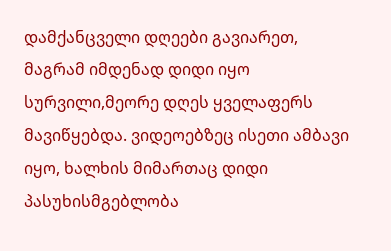დამქანცველი დღეები გავიარეთ, მაგრამ იმდენად დიდი იყო სურვილი,მეორე დღეს ყველაფერს მავიწყებდა. ვიდეოებზეც ისეთი ამბავი იყო, ხალხის მიმართაც დიდი პასუხისმგებლობა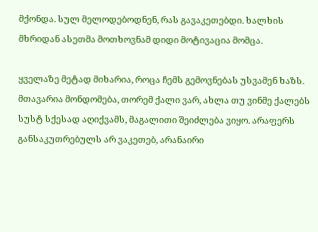მქონდა. სულ მელოდებოდნენ, რას გავაკეთებდი. ხალხის მხრიდან ასეთმა მოთხოვნამ დიდი მოტივაცია მომცა.

ყველაზე მეტად მიხარია, როცა ჩემს გემოვნებას უსვამენ ხაზს. მთავარია მონდომება, თორემ ქალი ვარ, ახლა თუ ვინმე ქალებს სუსტ სქესად აღიქვამს, მაგალითი შეიძლება ვიყო. არაფერს განსაკუთრებულს არ ვაკეთებ, არანაირი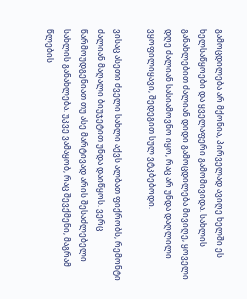გამოცდილება არ მქონია, პირველად ავიღე ხელში ეს ხელსაწყოები და ყველაფერი გამომივიდა. სახლის განახლებით ძალიან დიდი გამოცდილება მივიღე, ყოველი დღე ძალიან სასიამოვნო იყო, რაც არ უნდა დაღლილი ვყოფილიყავი, შედეგით სულ ვტკბებოდი.

ვისაც ასეთი ძველი სახლი აქვს ალბათ ფიქრობს, რემონტი ძალიან მაღალი ბიუჯეტით უნდა დაიწყოს. ვერც წარმოუდგენიათ თუ ასე მარტივად არის შესაძლებელი სახლის განახლება. უკვე ვამაყობ, რაც შევქმენი, მაგრამ წლების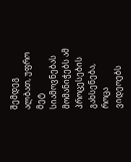შემდეგ ალბათ, უფრო მეტ სიამოვნებას მომანიჭებს ამ პროცესების გახსენება, როცა ვიდეოებს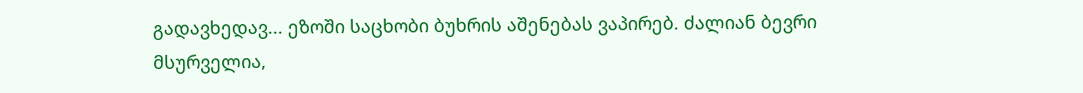გადავხედავ... ეზოში საცხობი ბუხრის აშენებას ვაპირებ. ძალიან ბევრი მსურველია,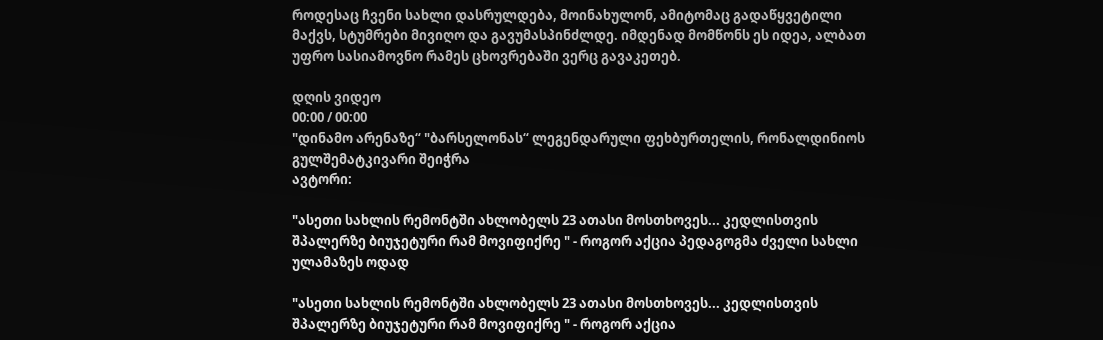როდესაც ჩვენი სახლი დასრულდება, მოინახულონ, ამიტომაც გადაწყვეტილი მაქვს, სტუმრები მივიღო და გავუმასპინძლდე. იმდენად მომწონს ეს იდეა, ალბათ უფრო სასიამოვნო რამეს ცხოვრებაში ვერც გავაკეთებ.

დღის ვიდეო
00:00 / 00:00
"დინამო არენაზე“ "ბარსელონას“ ლეგენდარული ფეხბურთელის, რონალდინიოს გულშემატკივარი შეიჭრა
ავტორი:

"ასეთი სახლის რემონტში ახლობელს 23 ათასი მოსთხოვეს... კედლისთვის შპალერზე ბიუჯეტური რამ მოვიფიქრე " - როგორ აქცია პედაგოგმა ძველი სახლი ულამაზეს ოდად

"ასეთი სახლის რემონტში ახლობელს 23 ათასი მოსთხოვეს... კედლისთვის შპალერზე ბიუჯეტური რამ მოვიფიქრე " - როგორ აქცია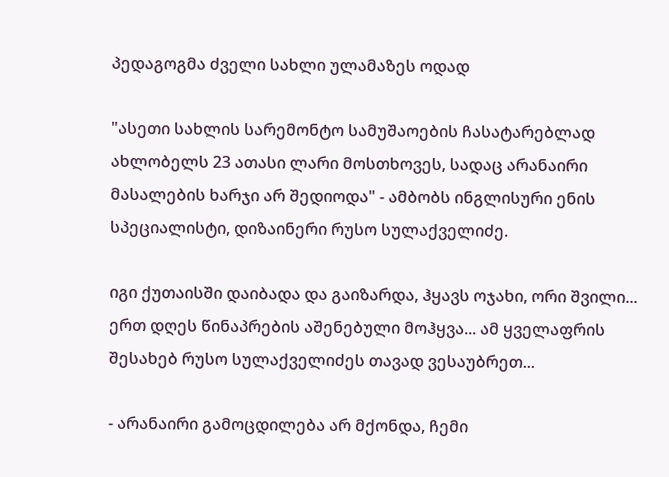პედაგოგმა ძველი სახლი ულამაზეს ოდად

"ასეთი სახლის სარემონტო სამუშაოების ჩასატარებლად ახლობელს 23 ათასი ლარი მოსთხოვეს, სადაც არანაირი მასალების ხარჯი არ შედიოდა" - ამბობს ინგლისური ენის სპეციალისტი, დიზაინერი რუსო სულაქველიძე.

იგი ქუთაისში დაიბადა და გაიზარდა, ჰყავს ოჯახი, ორი შვილი... ერთ დღეს წინაპრების აშენებული მოჰყვა... ამ ყველაფრის შესახებ რუსო სულაქველიძეს თავად ვესაუბრეთ...

- არანაირი გამოცდილება არ მქონდა, ჩემი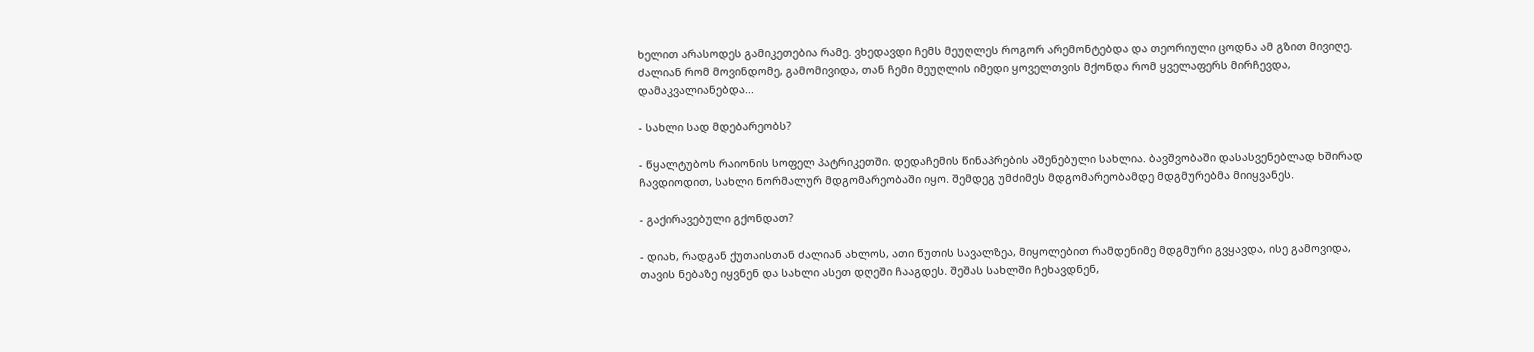ხელით არასოდეს გამიკეთებია რამე. ვხედავდი ჩემს მეუღლეს როგორ არემონტებდა და თეორიული ცოდნა ამ გზით მივიღე. ძალიან რომ მოვინდომე, გამომივიდა, თან ჩემი მეუღლის იმედი ყოველთვის მქონდა რომ ყველაფერს მირჩევდა, დამაკვალიანებდა...

- სახლი სად მდებარეობს?

- წყალტუბოს რაიონის სოფელ პატრიკეთში. დედაჩემის წინაპრების აშენებული სახლია. ბავშვობაში დასასვენებლად ხშირად ჩავდიოდით, სახლი ნორმალურ მდგომარეობაში იყო. შემდეგ უმძიმეს მდგომარეობამდე მდგმურებმა მიიყვანეს.

- გაქირავებული გქონდათ?

- დიახ, რადგან ქუთაისთან ძალიან ახლოს, ათი წუთის სავალზეა, მიყოლებით რამდენიმე მდგმური გვყავდა, ისე გამოვიდა, თავის ნებაზე იყვნენ და სახლი ასეთ დღეში ჩააგდეს. შეშას სახლში ჩეხავდნენ,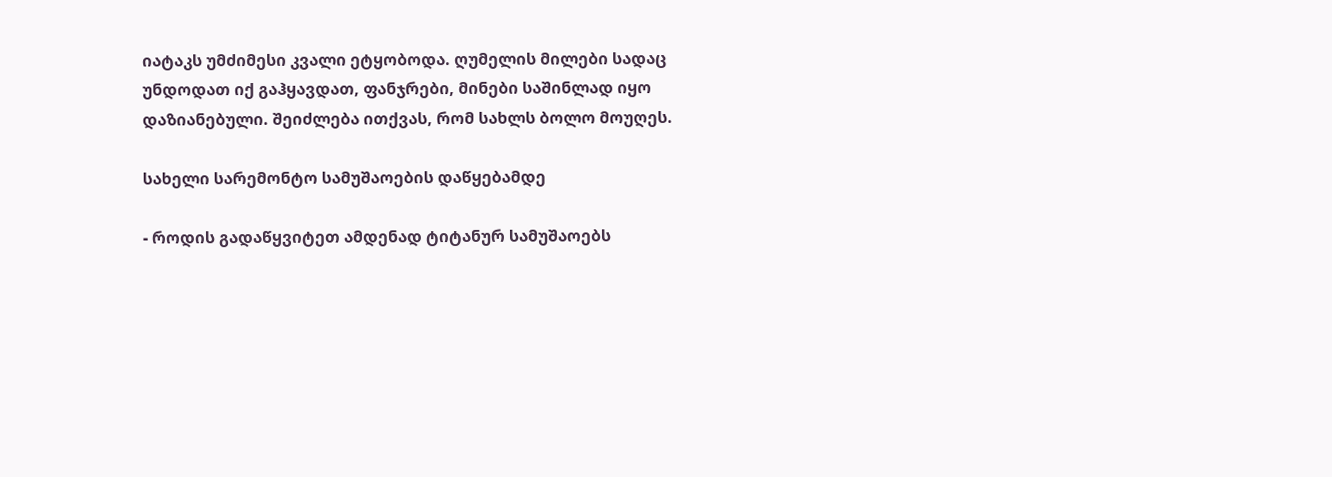იატაკს უმძიმესი კვალი ეტყობოდა. ღუმელის მილები სადაც უნდოდათ იქ გაჰყავდათ, ფანჯრები, მინები საშინლად იყო დაზიანებული. შეიძლება ითქვას, რომ სახლს ბოლო მოუღეს.

სახელი სარემონტო სამუშაოების დაწყებამდე

- როდის გადაწყვიტეთ ამდენად ტიტანურ სამუშაოებს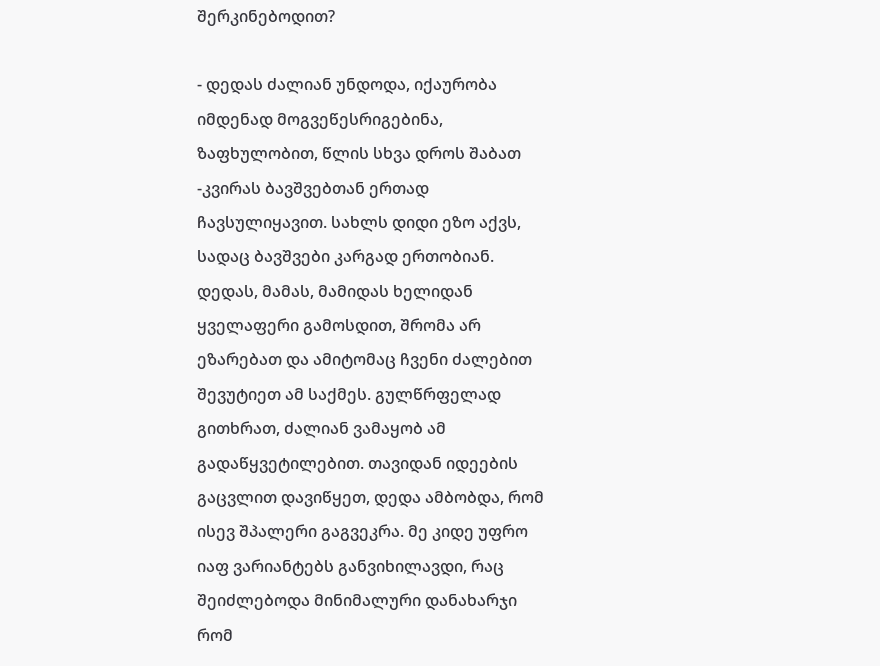შერკინებოდით?

- დედას ძალიან უნდოდა, იქაურობა იმდენად მოგვეწესრიგებინა, ზაფხულობით, წლის სხვა დროს შაბათ -კვირას ბავშვებთან ერთად ჩავსულიყავით. სახლს დიდი ეზო აქვს, სადაც ბავშვები კარგად ერთობიან. დედას, მამას, მამიდას ხელიდან ყველაფერი გამოსდით, შრომა არ ეზარებათ და ამიტომაც ჩვენი ძალებით შევუტიეთ ამ საქმეს. გულწრფელად გითხრათ, ძალიან ვამაყობ ამ გადაწყვეტილებით. თავიდან იდეების გაცვლით დავიწყეთ, დედა ამბობდა, რომ ისევ შპალერი გაგვეკრა. მე კიდე უფრო იაფ ვარიანტებს განვიხილავდი, რაც შეიძლებოდა მინიმალური დანახარჯი რომ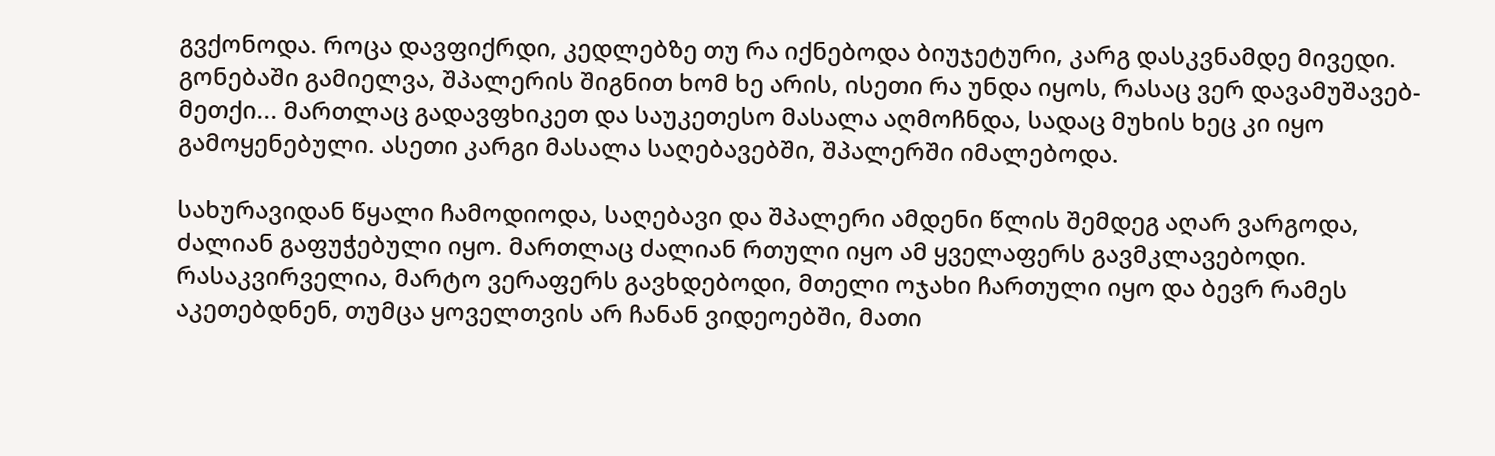გვქონოდა. როცა დავფიქრდი, კედლებზე თუ რა იქნებოდა ბიუჯეტური, კარგ დასკვნამდე მივედი. გონებაში გამიელვა, შპალერის შიგნით ხომ ხე არის, ისეთი რა უნდა იყოს, რასაც ვერ დავამუშავებ-მეთქი... მართლაც გადავფხიკეთ და საუკეთესო მასალა აღმოჩნდა, სადაც მუხის ხეც კი იყო გამოყენებული. ასეთი კარგი მასალა საღებავებში, შპალერში იმალებოდა.

სახურავიდან წყალი ჩამოდიოდა, საღებავი და შპალერი ამდენი წლის შემდეგ აღარ ვარგოდა, ძალიან გაფუჭებული იყო. მართლაც ძალიან რთული იყო ამ ყველაფერს გავმკლავებოდი. რასაკვირველია, მარტო ვერაფერს გავხდებოდი, მთელი ოჯახი ჩართული იყო და ბევრ რამეს აკეთებდნენ, თუმცა ყოველთვის არ ჩანან ვიდეოებში, მათი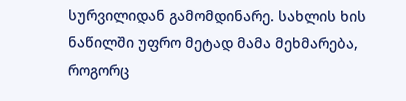სურვილიდან გამომდინარე. სახლის ხის ნაწილში უფრო მეტად მამა მეხმარება, როგორც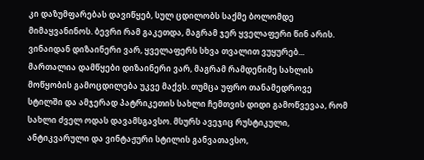კი დაზუმფარებას დავიწყებ, სულ ცდილობს საქმე ბოლომდე მიმაყვანინოს. ბევრი რამ გაკეთდა, მაგრამ ჯერ ყველაფერი წინ არის. ვინაიდან დიზაინერი ვარ, ყველაფერს სხვა თვალით ვუყურებ... მართალია დამწყები დიზაინერი ვარ, მაგრამ რამდენიმე სახლის მოწყობის გამოცდილება უკვე მაქვს. თუმცა უფრო თანამედროვე სტილში და ამჯერად პატრიკეთის სახლი ჩემთვის დიდი გამოწვევაა, რომ სახლი ძველ ოდას დავამსგავსო. მსურს ავეჯიც რუსტიკული, ანტიკვარული და ვინტაჟური სტილის განვათავსო,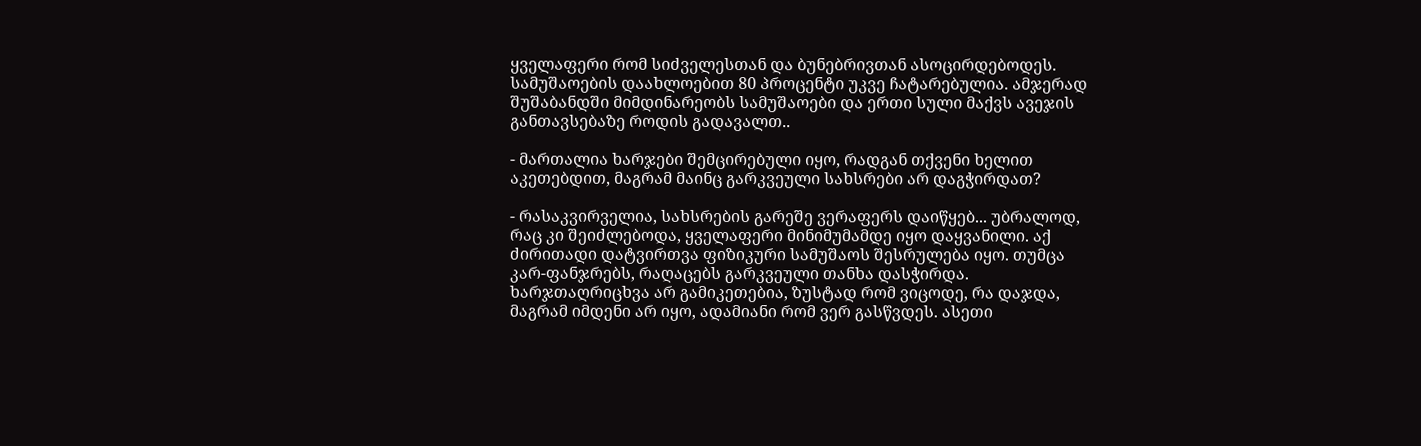ყველაფერი რომ სიძველესთან და ბუნებრივთან ასოცირდებოდეს. სამუშაოების დაახლოებით 80 პროცენტი უკვე ჩატარებულია. ამჯერად შუშაბანდში მიმდინარეობს სამუშაოები და ერთი სული მაქვს ავეჯის განთავსებაზე როდის გადავალთ..

- მართალია ხარჯები შემცირებული იყო, რადგან თქვენი ხელით აკეთებდით, მაგრამ მაინც გარკვეული სახსრები არ დაგჭირდათ?

- რასაკვირველია, სახსრების გარეშე ვერაფერს დაიწყებ... უბრალოდ, რაც კი შეიძლებოდა, ყველაფერი მინიმუმამდე იყო დაყვანილი. აქ ძირითადი დატვირთვა ფიზიკური სამუშაოს შესრულება იყო. თუმცა კარ-ფანჯრებს, რაღაცებს გარკვეული თანხა დასჭირდა. ხარჯთაღრიცხვა არ გამიკეთებია, ზუსტად რომ ვიცოდე, რა დაჯდა, მაგრამ იმდენი არ იყო, ადამიანი რომ ვერ გასწვდეს. ასეთი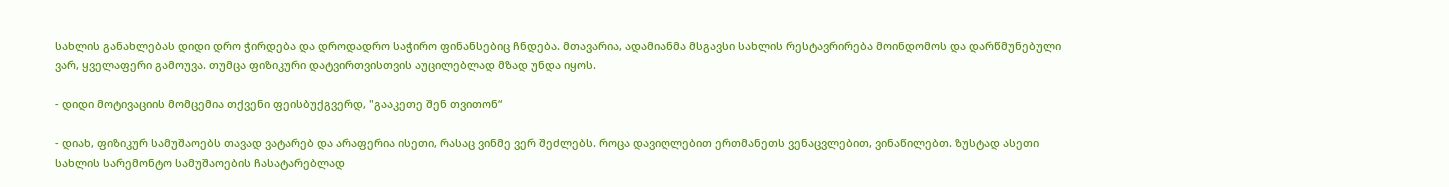სახლის განახლებას დიდი დრო ჭირდება და დროდადრო საჭირო ფინანსებიც ჩნდება. მთავარია, ადამიანმა მსგავსი სახლის რესტავრირება მოინდომოს და დარწმუნებული ვარ, ყველაფერი გამოუვა. თუმცა ფიზიკური დატვირთვისთვის აუცილებლად მზად უნდა იყოს.

- დიდი მოტივაციის მომცემია თქვენი ფეისბუქგვერდ, "გააკეთე შენ თვითონ“

- დიახ, ფიზიკურ სამუშაოებს თავად ვატარებ და არაფერია ისეთი, რასაც ვინმე ვერ შეძლებს. როცა დავიღლებით ერთმანეთს ვენაცვლებით, ვინაწილებთ. ზუსტად ასეთი სახლის სარემონტო სამუშაოების ჩასატარებლად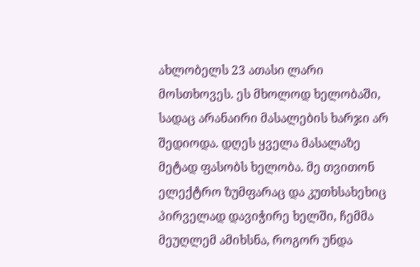ახლობელს 23 ათასი ლარი მოსთხოვეს. ეს მხოლოდ ხელობაში, სადაც არანაირი მასალების ხარჯი არ შედიოდა. დღეს ყველა მასალაზე მეტად ფასობს ხელობა. მე თვითონ ელექტრო ზუმფარაც და კუთხსახეხიც პირველად დავიჭირე ხელში, ჩემმა მეუღლემ ამიხსნა, როგორ უნდა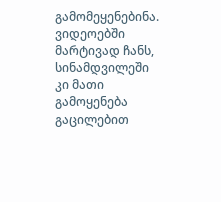გამომეყენებინა. ვიდეოებში მარტივად ჩანს, სინამდვილეში კი მათი გამოყენება გაცილებით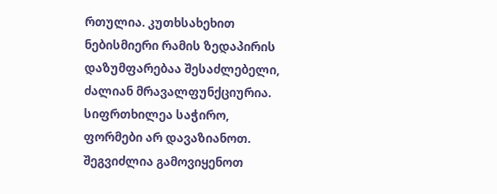რთულია. კუთხსახეხით ნებისმიერი რამის ზედაპირის დაზუმფარებაა შესაძლებელი, ძალიან მრავალფუნქციურია. სიფრთხილეა საჭირო, ფორმები არ დავაზიანოთ. შეგვიძლია გამოვიყენოთ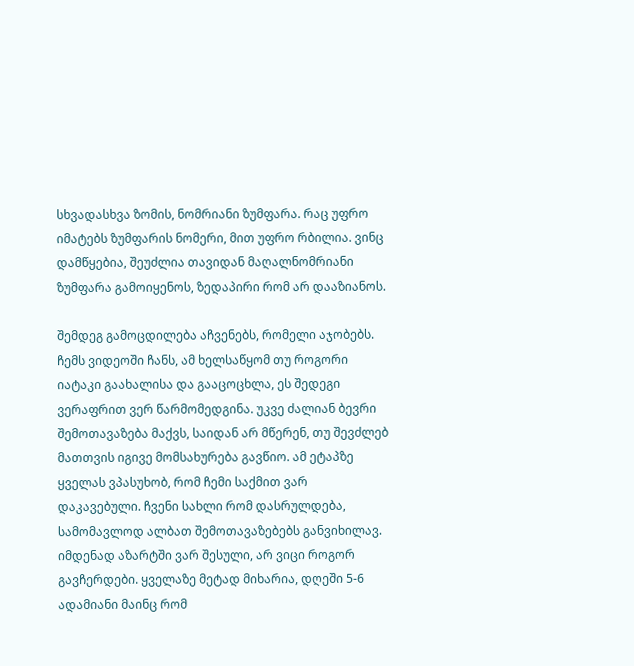სხვადასხვა ზომის, ნომრიანი ზუმფარა. რაც უფრო იმატებს ზუმფარის ნომერი, მით უფრო რბილია. ვინც დამწყებია, შეუძლია თავიდან მაღალნომრიანი ზუმფარა გამოიყენოს, ზედაპირი რომ არ დააზიანოს.

შემდეგ გამოცდილება აჩვენებს, რომელი აჯობებს. ჩემს ვიდეოში ჩანს, ამ ხელსაწყომ თუ როგორი იატაკი გაახალისა და გააცოცხლა, ეს შედეგი ვერაფრით ვერ წარმომედგინა. უკვე ძალიან ბევრი შემოთავაზება მაქვს, საიდან არ მწერენ, თუ შევძლებ მათთვის იგივე მომსახურება გავწიო. ამ ეტაპზე ყველას ვპასუხობ, რომ ჩემი საქმით ვარ დაკავებული. ჩვენი სახლი რომ დასრულდება, სამომავლოდ ალბათ შემოთავაზებებს განვიხილავ. იმდენად აზარტში ვარ შესული, არ ვიცი როგორ გავჩერდები. ყველაზე მეტად მიხარია, დღეში 5-6 ადამიანი მაინც რომ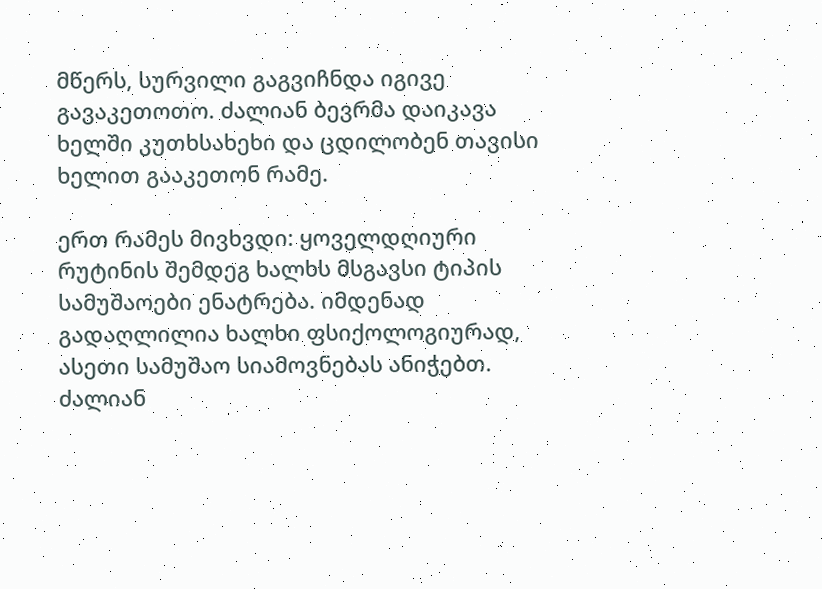მწერს, სურვილი გაგვიჩნდა იგივე გავაკეთოთო. ძალიან ბევრმა დაიკავა ხელში კუთხსახეხი და ცდილობენ თავისი ხელით გააკეთონ რამე.

ერთ რამეს მივხვდი: ყოველდღიური რუტინის შემდეგ ხალხს მსგავსი ტიპის სამუშაოები ენატრება. იმდენად გადაღლილია ხალხი ფსიქოლოგიურად, ასეთი სამუშაო სიამოვნებას ანიჭებთ. ძალიან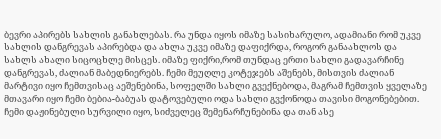ბევრი აპირებს სახლის განახლებას. რა უნდა იყოს იმაზე სასიხარულო, ადამიანი რომ უკვე სახლის დანგრევას აპირებდა და ახლა უკვე იმაზე დაფიქრდა, როგორ განაახლოს და სახლს ახალი სიცოცხლე მისცეს. იმაზე ფიქრი,რომ თუნდაც ერთი სახლი გადავარჩინე დანგრევას, ძალიან მაბედნიერებს. ჩემი მეუღლე კოტეჯებს აშენებს, მისთვის ძალიან მარტივი იყო ჩემთვისაც აეშენებინა, სოფელში სახლი გვექნებოდა, მაგრამ ჩემთვის ყველაზე მთავარი იყო ჩემი ბებია-ბაბუას დატოვებული ოდა სახლი გვქონოდა თავისი მოგონებებით. ჩემი დაჟინებული სურვილი იყო, სიძველეც შემენარჩუნებინა და თან ასე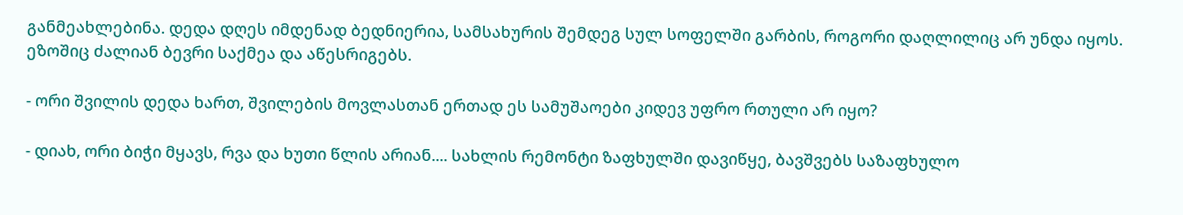განმეახლებინა. დედა დღეს იმდენად ბედნიერია, სამსახურის შემდეგ სულ სოფელში გარბის, როგორი დაღლილიც არ უნდა იყოს. ეზოშიც ძალიან ბევრი საქმეა და აწესრიგებს.

- ორი შვილის დედა ხართ, შვილების მოვლასთან ერთად ეს სამუშაოები კიდევ უფრო რთული არ იყო?

- დიახ, ორი ბიჭი მყავს, რვა და ხუთი წლის არიან.... სახლის რემონტი ზაფხულში დავიწყე, ბავშვებს საზაფხულო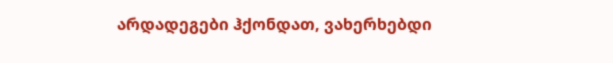არდადეგები ჰქონდათ, ვახერხებდი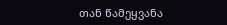თან წამეყვანა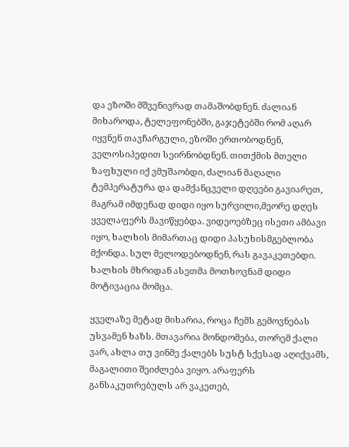და ეზოში მშვენივრად თამაშობდნენ. ძალიან მიხაროდა, ტელეფონებში, გაჯეტებში რომ აღარ იყვნენ თავჩარგული, ეზოში ერთობოდნენ, ველოსიპედით სეირნობდნენ. თითქმის მთელი ზაფხული იქ ვმუშაობდი, ძალიან მაღალი ტემპერატურა და დამქანცველი დღეები გავიარეთ, მაგრამ იმდენად დიდი იყო სურვილი,მეორე დღეს ყველაფერს მავიწყებდა. ვიდეოებზეც ისეთი ამბავი იყო, ხალხის მიმართაც დიდი პასუხისმგებლობა მქონდა. სულ მელოდებოდნენ, რას გავაკეთებდი. ხალხის მხრიდან ასეთმა მოთხოვნამ დიდი მოტივაცია მომცა.

ყველაზე მეტად მიხარია, როცა ჩემს გემოვნებას უსვამენ ხაზს. მთავარია მონდომება, თორემ ქალი ვარ, ახლა თუ ვინმე ქალებს სუსტ სქესად აღიქვამს, მაგალითი შეიძლება ვიყო. არაფერს განსაკუთრებულს არ ვაკეთებ,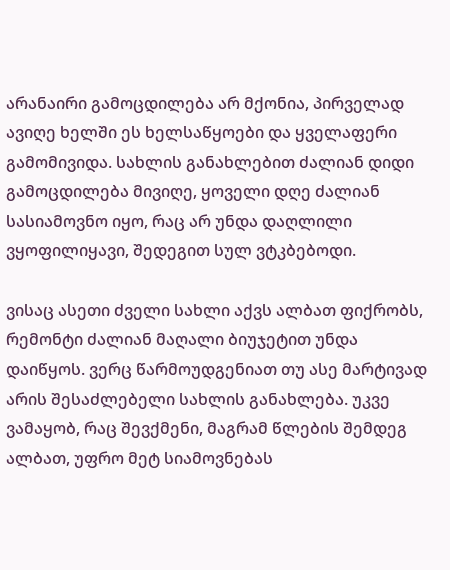არანაირი გამოცდილება არ მქონია, პირველად ავიღე ხელში ეს ხელსაწყოები და ყველაფერი გამომივიდა. სახლის განახლებით ძალიან დიდი გამოცდილება მივიღე, ყოველი დღე ძალიან სასიამოვნო იყო, რაც არ უნდა დაღლილი ვყოფილიყავი, შედეგით სულ ვტკბებოდი.

ვისაც ასეთი ძველი სახლი აქვს ალბათ ფიქრობს, რემონტი ძალიან მაღალი ბიუჯეტით უნდა დაიწყოს. ვერც წარმოუდგენიათ თუ ასე მარტივად არის შესაძლებელი სახლის განახლება. უკვე ვამაყობ, რაც შევქმენი, მაგრამ წლების შემდეგ ალბათ, უფრო მეტ სიამოვნებას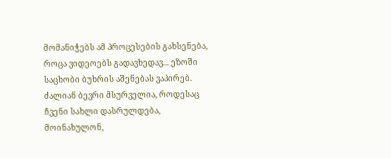მომანიჭებს ამ პროცესების გახსენება, როცა ვიდეოებს გადავხედავ... ეზოში საცხობი ბუხრის აშენებას ვაპირებ. ძალიან ბევრი მსურველია, როდესაც ჩვენი სახლი დასრულდება, მოინახულონ,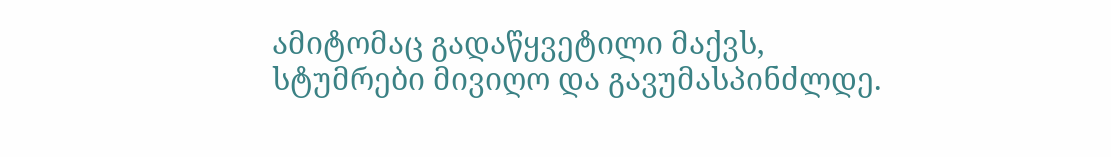ამიტომაც გადაწყვეტილი მაქვს, სტუმრები მივიღო და გავუმასპინძლდე.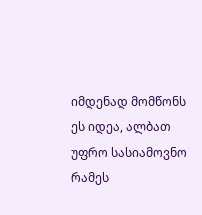იმდენად მომწონს ეს იდეა, ალბათ უფრო სასიამოვნო რამეს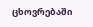ცხოვრებაში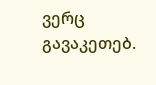ვერც გავაკეთებ.